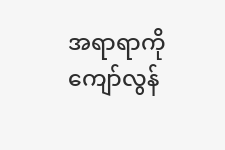အရာရာကိုကျော်လွန်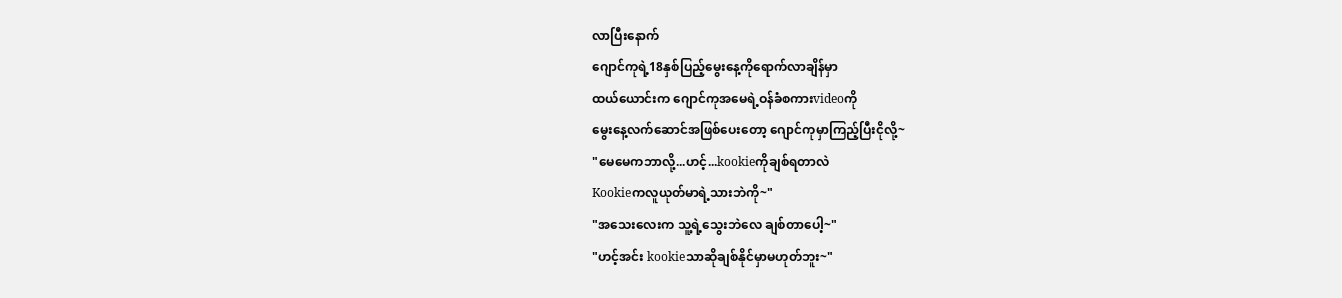လာပြီးနောက်
ဂျောင်ကုရဲ့18နှစ်ပြည့်မွေးနေ့ကိုရောက်လာချိန်မှာ
ထယ်ယောင်းက ဂျောင်ကုအမေရဲ့ဝန်ခံစကားvideoကို
မွေးနေ့လက်ဆောင်အဖြစ်ပေးတော့ ဂျောင်ကုမှာကြည့်ပြီးငိုလို့~
"မေမေကဘာလို့...ဟင့်...kookieကိုချစ်ရတာလဲ
Kookieကလူယုတ်မာရဲ့သားဘဲကို~"
"အသေးလေးက သူ့ရဲ့သွေးဘဲလေ ချစ်တာပေါ့~"
"ဟင့်အင်း kookieသာဆိုချစ်နိုင်မှာမဟုတ်ဘူး~"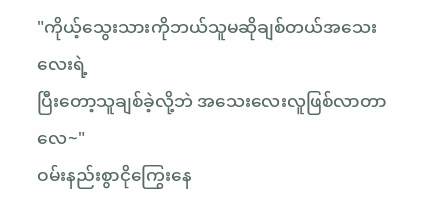"ကိုယ့်သွေးသားကိုဘယ်သူမဆိုချစ်တယ်အသေးလေးရဲ့
ပြီးတော့သူချစ်ခဲ့လို့ဘဲ အသေးလေးလူဖြစ်လာတာလေ~"
ဝမ်းနည်းစွာငိုကြွေးနေ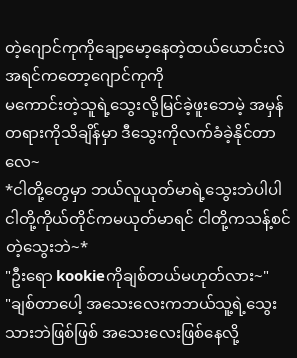တဲ့ဂျောင်ကုကိုချော့မော့နေတဲ့ထယ်ယောင်းလဲ အရင်ကတော့ဂျောင်ကုကို
မကောင်းတဲ့သူရဲ့သွေးလို့မြင်ခဲ့ဖူးဘေမဲ့ အမှန်တရားကိုသိချိန်မှာ ဒီသွေးကိုလက်ခံခဲ့နိုင်တာလေ~
*ငါတို့တွေမှာ ဘယ်လူယုတ်မာရဲ့သွေးဘဲပါပါ
ငါတို့ကိုယ်တိုင်ကမယုတ်မာရင် ငါတို့ကသန့်စင်တဲ့သွေးဘဲ~*
"ဦးရော kookieကိုချစ်တယ်မဟုတ်လား~"
"ချစ်တာပေါ့ အသေးလေးကဘယ်သူ့ရဲ့သွေးသားဘဲဖြစ်ဖြစ် အသေးလေးဖြစ်နေလို့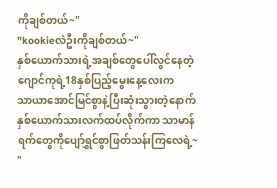ကိုချစ်တယ်~"
"kookieလဲဦးကိုချစ်တယ်~"
နှစ်ယောက်သားရဲ့အချစ်တွေပေါ်လွင်နေတဲ့
ဂျောင်ကုရဲ့18နှစ်ပြည့်မွေးနေ့လေးက
သာယာအောင်မြင်စွာနဲ့ပြီးဆုံးသွားတဲ့နောက်
နှစ်ယောက်သားလက်ထပ်လိုက်ကာ သာမာန်ရက်တွေကိုပျော်ရွှင်စွာဖြတ်သန်းကြလေရဲ့~
"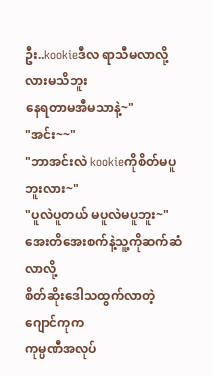ဦး..kookieဒီလ ရာသီမလာလို့လားမသိဘူး
နေရတာမအီမသာနဲ့~"
"အင်း~~"
"ဘာအင်းလဲ kookieကိုစိတ်မပူဘူးလား~"
"ပူလဲပူတယ် မပူလဲမပူဘူး~"
အေးတိအေးစက်နဲ့သူ့ကိုဆက်ဆံလာလို့
စိတ်ဆိုးဒေါသထွက်လာတဲ့ဂျောင်ကုက
ကုမ္ပဏီအလုပ်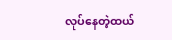လုပ်နေတဲ့ထယ်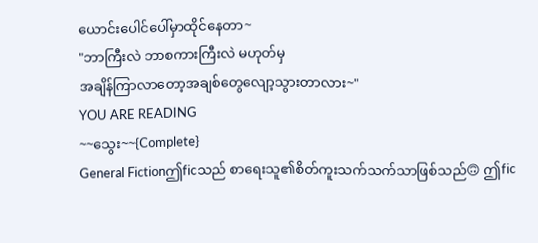ယောင်းပေါင်ပေါ်မှာထိုင်နေတာ~
"ဘာကြီးလဲ ဘာစကားကြီးလဲ မဟုတ်မှ
အချိန်ကြာလာတော့အချစ်တွေလျော့သွားတာလား~"
YOU ARE READING
~~သွေး~~{Complete}
General Fictionဤficသည် စာရေးသူ၏စိတ်ကူးသက်သက်သာဖြစ်သည်🙃 ဤfic